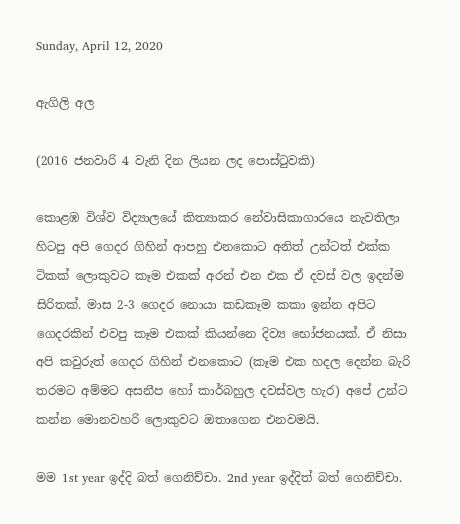Sunday, April 12, 2020

ඇගිලි අල

(2016 ජනවාරි 4 වැනි දින ලියන ලද පොස්ටුවකි)

කොළඹ විශ්ව විද්‍යාලයේ කිත්‍යාකර නේවාසිකාගාරයෙ නැවතිලා හිටපු අපි ගෙදර ගිහින් ආපහු එනකොට අනිත් උන්ටත් එක්ක ටිකක් ලොකුවට කෑම එකක් අරන් එන එක ඒ දවස් වල ඉදන්ම සිරිතක්. මාස 2-3 ගෙදර නොයා කඩකෑම කකා ඉන්න අපිට ගෙදරකින් එවපු කෑම එකක් කියන්නෙ දිව්‍ය භෝජනයක්. ඒ නිසා අපි කවුරුත් ගෙදර ගිහින් එනකොට (කෑම එක හදල දෙන්න බැරි තරමට අම්මට අසනීප හෝ කාර්බහුල දවස්වල හැර) අපේ උන්ට කන්න මොනවහරි ලොකුවට ඔතාගෙන එනවමයි.

මම 1st year ඉද්දි බත් ගෙනිච්චා. 2nd year ඉද්දිත් බත් ගෙනිච්චා.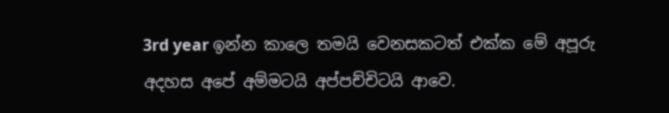3rd year ඉන්න කාලෙ තමයි වෙනසකටත් එක්ක මේ අපූරු අදහස අපේ අම්මටයි අප්පච්චිටයි ආවෙ.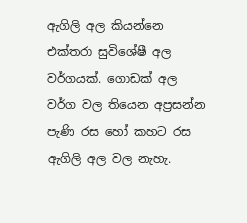ඇගිලි අල කියන්නෙ එක්තරා සුවිශේෂී අල වර්ගයක්. ගොඩක් අල වර්ග වල තියෙන අප්‍රසන්න පැණි රස හෝ කහට රස ඇගිලි අල වල නැහැ.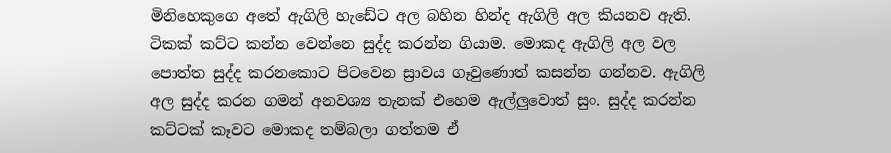මිනිහෙකුගෙ අතේ ඇගිලි හැඩේට අල බහින හින්ද ඇගිලි අල කියනව ඇති. ටිකක් කට්ට කන්න වෙන්නෙ සුද්ද කරන්න ගියාම. මොකද ඇගිලි අල වල පොත්ත සුද්ද කරනකොට පිටවෙන ස්‍රාවය ගෑවුණොත් කසන්න ගන්නව. ඇගිලි අල සුද්ද කරන ගමන් අනවශ්‍ය තැනක් එහෙම ඇල්ලුවොත් සුං. සුද්ද කරන්න කට්ටක් කෑවට මොකද තම්බලා ගත්තම ඒ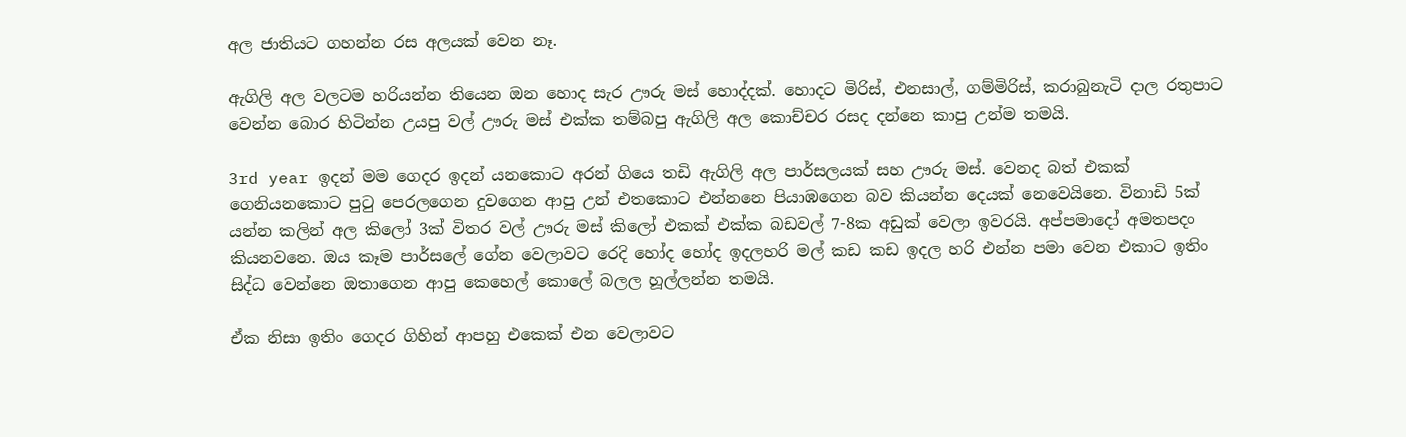අල ජාතියට ගහන්න රස අලයක් වෙන නෑ.

ඇගිලි අල වලටම හරියන්න තියෙන ඔන හොද සැර ඌරු මස් හොද්දක්. හොදට මිරිස්, එනසාල්, ගම්මිරිස්, කරාබුනැටි දාල රතුපාට වෙන්න බොර හිටින්න උයපු වල් ඌරු මස් එක්ක තම්බපු ඇගිලි අල කොච්චර රසද දන්නෙ කාපු උන්ම තමයි.

3rd year ඉදන් මම ගෙදර ඉදන් යනකොට අරන් ගියෙ තඩි ඇගිලි අල පාර්සලයක් සහ ඌරු මස්. වෙනද බත් එකක් ගෙනියනකොට පුටු පෙරලගෙන දුවගෙන ආපු උන් එතකොට එන්නනෙ පියාඹගෙන බව කියන්න දෙයක් නෙවෙයිනෙ. විනාඩි 5ක් යන්න කලින් අල කිලෝ 3ක් විතර වල් ඌරු මස් කිලෝ එකක් එක්ක බඩවල් 7-8ක අඩුක් වෙලා ඉවරයි. අප්පමාදෝ අමතපදං කියනවනෙ. ඔය කෑම පාර්සලේ ගේන වෙලාවට රෙදි හෝද හෝද ඉදලහරි මල් කඩ කඩ ඉදල හරි එන්න පමා වෙන එකාට ඉතිං සිද්ධ වෙන්නෙ ඔතාගෙන ආපු කෙහෙල් කොලේ බලල හූල්ලන්න තමයි.

ඒක නිසා ඉතිං ගෙදර ගිහින් ආපහු එකෙක් එන වෙලාවට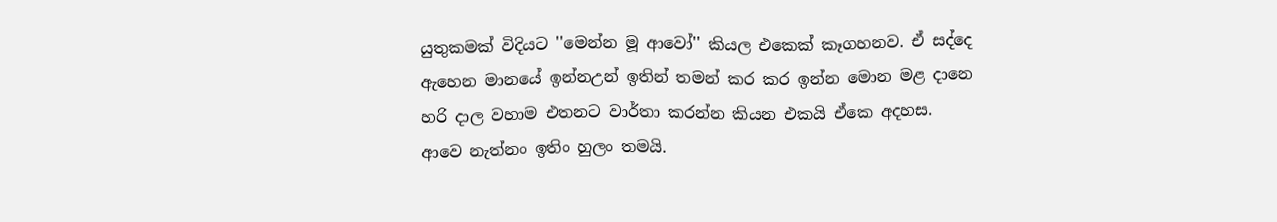යුතුකමක් විදියට ''මෙන්න මූ ආවෝ'' කියල එකෙක් කෑගහනව. ඒ සද්දෙ ඇහෙන මානයේ ඉන්නඋන් ඉතින් තමන් කර කර ඉන්න මොන මළ දානෙ හරි දාල වහාම එතනට වාර්තා කරන්න කියන එකයි ඒකෙ අදහස. ආවෙ නැත්නං ඉතිං හුලං තමයි.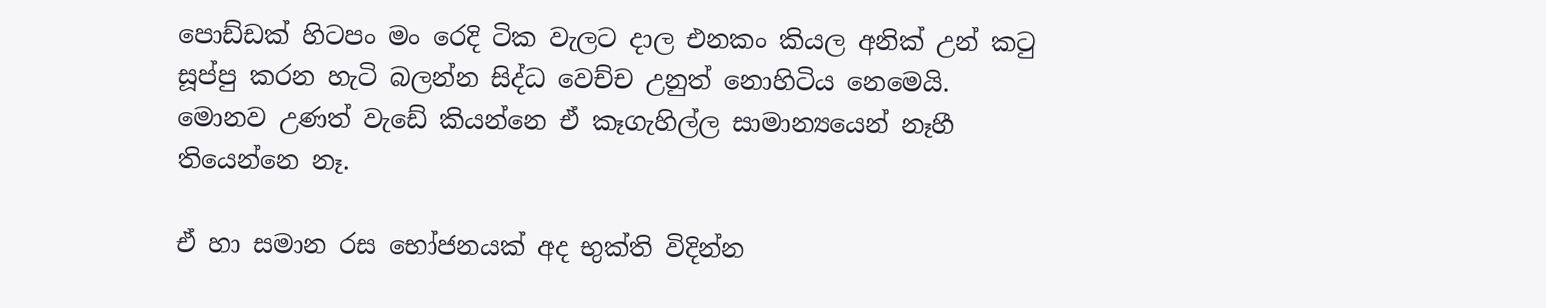පොඩ්ඩක් හිටපං මං රෙදි ටික වැලට දාල එනකං කියල අනික් උන් කටු සූප්පු කරන හැටි බලන්න සිද්ධ වෙච්ච උනුත් නොහිටිය නෙමෙයි. මොනව උණත් වැඩේ කියන්නෙ ඒ කෑගැහිල්ල සාමාන්‍යයෙන් නෑහී තියෙන්නෙ නෑ.

ඒ හා සමාන රස භෝජනයක් අද භුක්ති විදින්න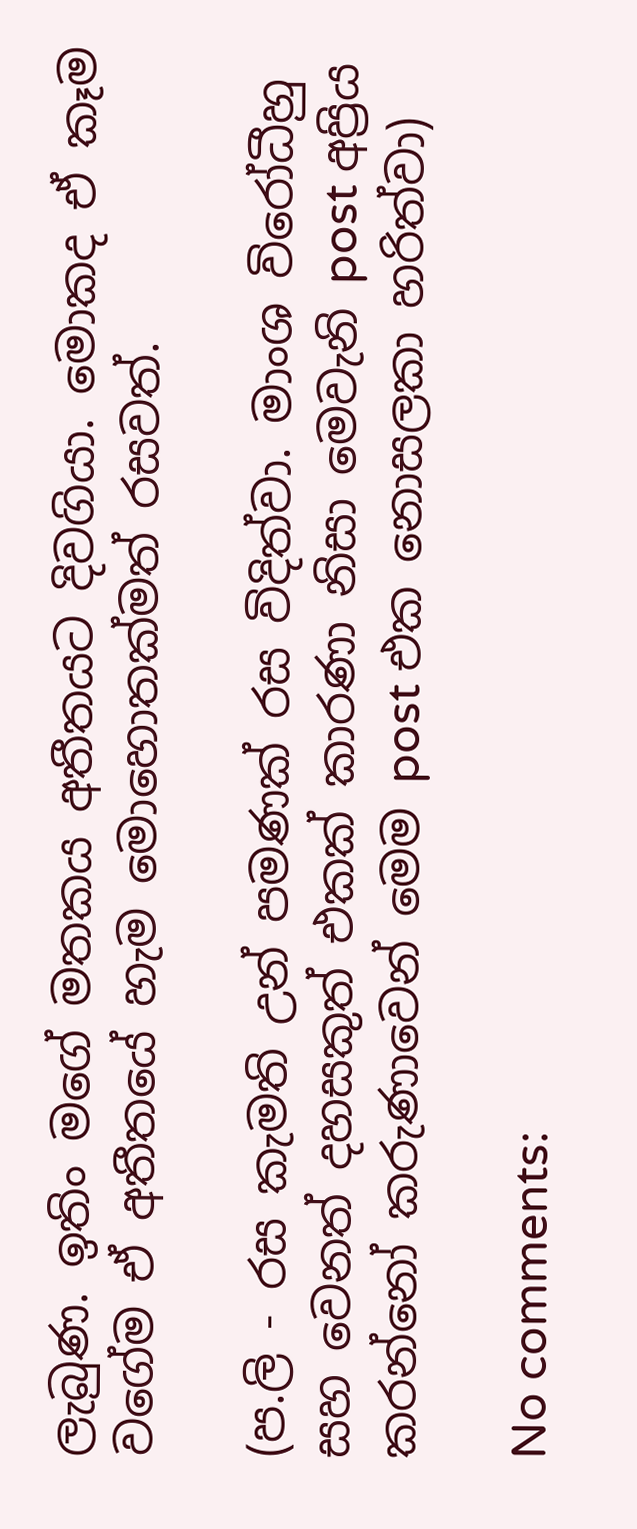ලැබුණ. ඉතිං මගේ මතකය අතීතයට දිවගියා. මොකද ඒ කෑම වගේම ඒ අතීතයේ හැම මොහොතක්මත් රසවත්.

(ප.ලි - රස කැමති උන් පමණක් රස විදිත්වා. මාංශ විරෝධීහු සහ වෙනත් දහසකුත් එකක් කාරණා නිසා මෙවැනි post අප්‍රිය කරන්නෝ කරුණාවෙන් මෙම post එක නොසලකා හරිත්වා)

No comments: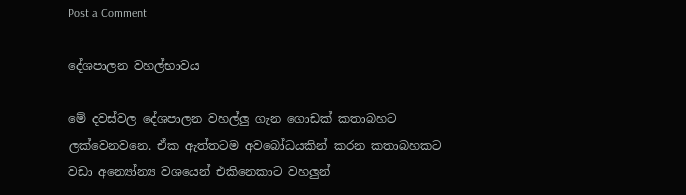Post a Comment

දේශපාලන වහල්භාවය

මේ දවස්වල දේශපාලන වහල්ලු ගැන ගොඩක් කතාබහට ලක්වෙනවනෙ. ඒක ඇත්තටම අවබෝධයකින් කරන කතාබහකට වඩා අන්‍යෝන්‍ය වශයෙන් එකිනෙකාට වහලුන්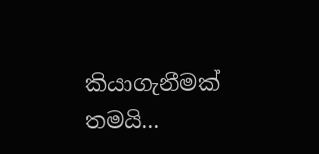කියාගැනීමක් තමයි...